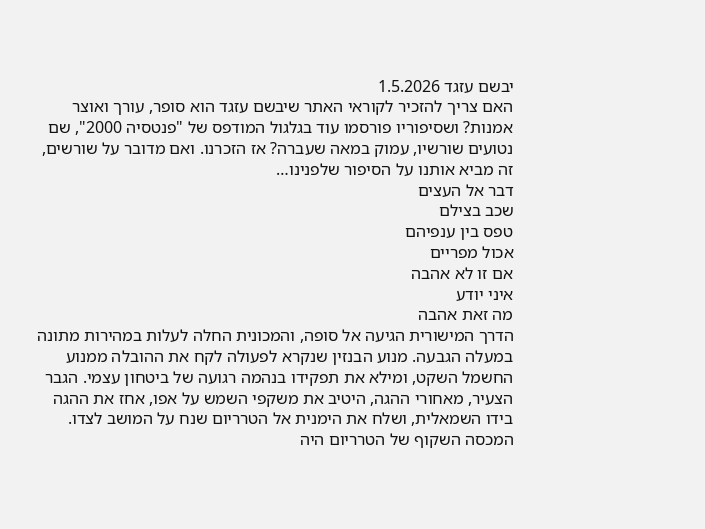יבשם עזגד 1.5.2026
האם צריך להזכיר לקוראי האתר שיבשם עזגד הוא סופר, עורך ואוצר אמנות? ושסיפוריו פורסמו עוד בגלגול המודפס של "פנטסיה 2000", שם נטועים שורשיו, עמוק במאה שעברה? אז הזכרנו. ואם מדובר על שורשים, זה מביא אותנו על הסיפור שלפנינו…
דבר אל העצים
שכב בצילם
טפס בין ענפיהם
אכול מפריים
אם זו לא אהבה
איני יודע
מה זאת אהבה
הדרך המישורית הגיעה אל סופה, והמכונית החלה לעלות במהירות מתונה במעלה הגבעה. מנוע הבנזין שנקרא לפעולה לקח את ההובלה ממנוע החשמל השקט, ומילא את תפקידו בנהמה רגועה של ביטחון עצמי. הגבר הצעיר, מאחורי ההגה, היטיב את משקפי השמש על אפו, אחז את ההגה בידו השמאלית, ושלח את הימנית אל הטרריום שנח על המושב לצדו.
המכסה השקוף של הטרריום היה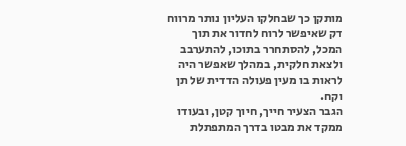מותקן כך שבחלקו העליון נותר מרווח דק שאיפשר לרוח לחדור את תוך המכל, להסתחרר בתוכו, להתערבב ולצאת חלקית, במהלך שאפשר היה לראות בו מעין פעולה הדדית של תן וקח.
הגבר הצעיר חייך, חיוך קטן, ובעודו ממקד את מבטו בדרך המתפתלת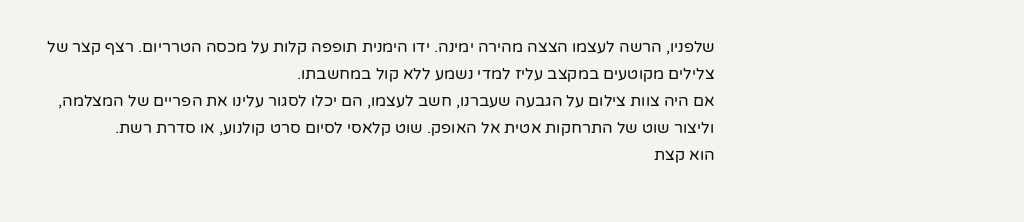שלפניו, הרשה לעצמו הצצה מהירה ימינה. ידו הימנית תופפה קלות על מכסה הטרריום. רצף קצר של צלילים מקוטעים במקצב עליז למדי נשמע ללא קול במחשבתו.
אם היה צוות צילום על הגבעה שעברנו, חשב לעצמו, הם יכלו לסגור עלינו את הפריים של המצלמה, וליצור שוט של התרחקות אטית אל האופק. שוט קלאסי לסיום סרט קולנוע, או סדרת רשת.
הוא קצת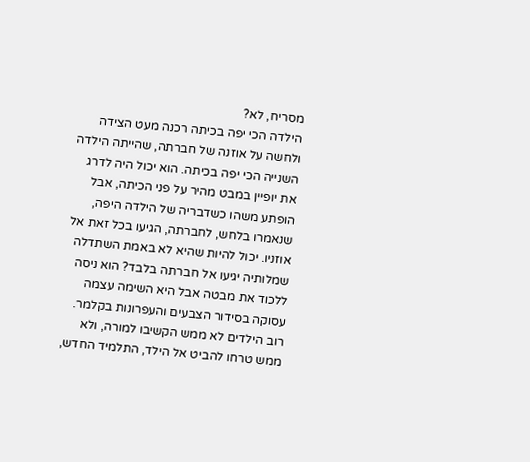מסריח, לא?
הילדה הכי יפה בכיתה רכנה מעט הצידה ולחשה על אוזנה של חברתה, שהייתה הילדה השנייה הכי יפה בכיתה. הוא יכול היה לדרג את יופיין במבט מהיר על פני הכיתה, אבל הופתע משהו כשדבריה של הילדה היפה, שנאמרו בלחש, לחברתה, הגיעו בכל זאת אל אוזניו. יכול להיות שהיא לא באמת השתדלה שמלותיה יגיעו אל חברתה בלבד? הוא ניסה ללכוד את מבטה אבל היא השימה עצמה עסוקה בסידור הצבעים והעפרונות בקלמר. רוב הילדים לא ממש הקשיבו למורה, ולא ממש טרחו להביט אל הילד, התלמיד החדש,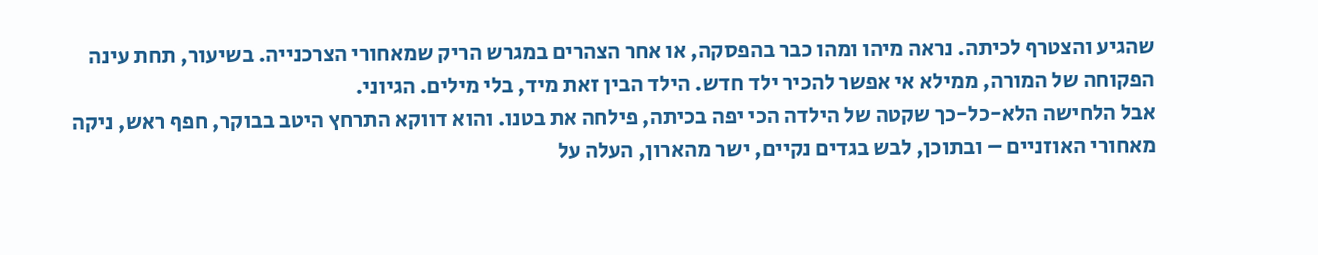שהגיע והצטרף לכיתה. נראה מיהו ומהו כבר בהפסקה, או אחר הצהרים במגרש הריק שמאחורי הצרכנייה. בשיעור, תחת עינה הפקוחה של המורה, ממילא אי אפשר להכיר ילד חדש. הילד הבין זאת מיד, בלי מילים. הגיוני.
אבל הלחישה הלא-כל-כך שקטה של הילדה הכי יפה בכיתה, פילחה את בטנו. והוא דווקא התרחץ היטב בבוקר, חפף ראש, ניקה מאחורי האוזניים – ובתוכן, לבש בגדים נקיים, ישר מהארון, העלה על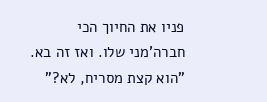פניו את החיוך הכי חברה'מני שלו. ואז זה בא. "הוא קצת מסריח, לא?"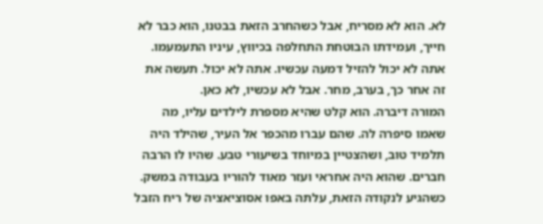לא. הוא לא מסריח, אבל כשהחרב הזאת בבטנו, הוא כבר לא חייך, ועמידתו הבוטחת התחלפה בכיווץ, עיניו התעמעמו. אתה לא יכול להזיל דמעה עכשיו. אתה לא יכול. תעשה את זה אחר כך, בערב, מחר. אבל לא עכשיו, לא כאן.
המורה דיברה. הוא קלט שהיא מספרת לילדים עליו, מה שאמו סיפרה לה. שהם עברו מהכפר אל העיר, שהילד היה תלמיד טוב, ושהצטיין במיוחד בשיעורי טבע. שהיו לו הרבה חברים. שהוא היה אחראי ועזר מאוד להוריו בעבודה במשק. כשהגיע לנקודה הזאת, עלתה באפו אסוציאציה של ריח הזבל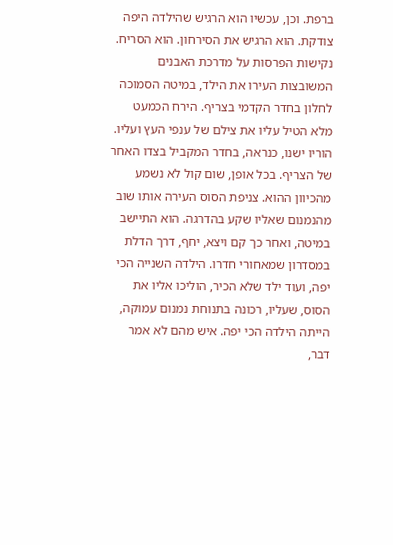ברפת. וכן, עכשיו הוא הרגיש שהילדה היפה צודקת. הוא הרגיש את הסירחון. הוא הסריח.
נקישות הפרסות על מדרכת האבנים המשובצות העירו את הילד, במיטה הסמוכה לחלון בחדר הקדמי בצריף. הירח הכמעט מלא הטיל עליו את צילם של ענפי העץ ועליו. הוריו ישנו, כנראה, בחדר המקביל בצדו האחר של הצריף. בכל אופן, שום קול לא נשמע מהכיוון ההוא. צניפת הסוס העירה אותו שוב מהנמנום שאליו שקע בהדרגה. הוא התיישב במיטה, ואחר כך קם ויצא, יחף, דרך הדלת במסדרון שמאחורי חדרו. הילדה השנייה הכי יפה, ועוד ילד שלא הכיר, הוליכו אליו את הסוס, שעליו, רכונה בתנוחת נמנום עמוקה, הייתה הילדה הכי יפה. איש מהם לא אמר דבר,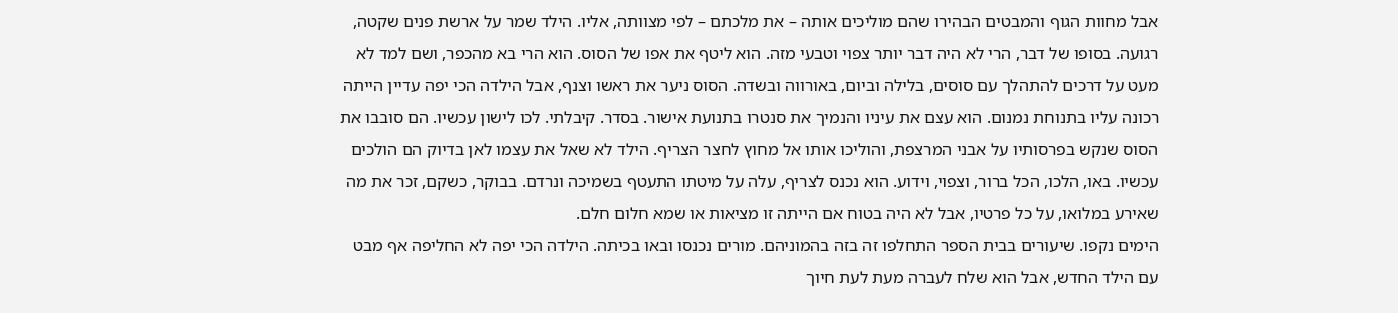אבל מחוות הגוף והמבטים הבהירו שהם מוליכים אותה – את מלכתם – לפי מצוותה, אליו. הילד שמר על ארשת פנים שקטה, רגועה. בסופו של דבר, הרי לא היה דבר יותר צפוי וטבעי מזה. הוא ליטף את אפו של הסוס. הוא הרי בא מהכפר, ושם למד לא מעט על דרכים להתהלך עם סוסים, בלילה וביום, באורווה ובשדה. הסוס ניער את ראשו וצנף, אבל הילדה הכי יפה עדיין הייתה רכונה עליו בתנוחת נמנום. הוא עצם את עיניו והנמיך את סנטרו בתנועת אישור. בסדר. קיבלתי. לכו לישון עכשיו. הם סובבו את הסוס שנקש בפרסותיו על אבני המרצפת, והוליכו אותו אל מחוץ לחצר הצריף. הילד לא שאל את עצמו לאן בדיוק הם הולכים עכשיו. באו, הלכו, הכל ברור, וצפוי, וידוע. הוא נכנס לצריף, עלה על מיטתו התעטף בשמיכה ונרדם. בבוקר, כשקם, זכר את מה שאירע במלואו, על כל פרטיו, אבל לא היה בטוח אם הייתה זו מציאות או שמא חלום חלם.
הימים נקפו. שיעורים בבית הספר התחלפו זה בזה בהמוניהם. מורים נכנסו ובאו בכיתה. הילדה הכי יפה לא החליפה אף מבט עם הילד החדש, אבל הוא שלח לעברה מעת לעת חיוך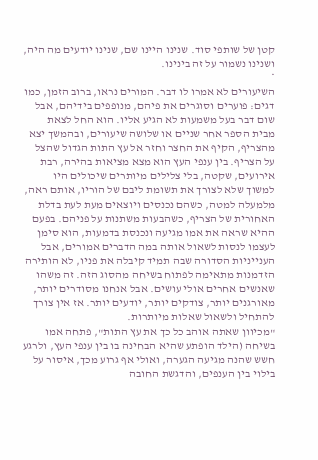קטן של שותפי סוד. שנינו היינו שם, שנינו יודעים מה היה, ושנינו נשמור על זה בינינו.
*
השיעורים לא אמרו לו דבר. המורים נראו, ברוב הזמן, כמו דגים: פוערים וסוגרים את פיהם, מנופפים בידיהם, אבל שום דבר בעל משמעות לא הגיע אליו. הוא החל לצאת מבית הספר אחר שניים או שלושה שיעורים, ובהמשך יצא מהצריף, הקיף את החצר וחזר אל עץ התות הגדול שהצל על הצריף. בין ענפי העץ הוא מצא מציאות בהירה, רבת אירועים, שקטה, בלי צלילים מיותרים שיכולים היו למשוך שלא לצורך את תשומת ליבם של הוריו, אותם ראה, מלמעלה למטה, כשהם נכנסים ויוצאים מעת לעת בדלת האחורית של הצריף, כשהבעות משתנות על פניהם. בפעם ההיא שראה את אמו מגיעה ונכנסת בדמעות, הוא סימן לעצמו לנסות לשאול אותה במה הדברים אמורים, אבל הענייניות הסדורה שבה תמיד קיבלה את פניו, לא הותירה הזדמנות מתאימה לפתוח בשיחה מהסוג הזה. זה משהו שאנשים אחרים אולי עושים. אבל אנחנו מסודרים יותר, מאורגנים יותר, צודקים יותר, יודעים יותר. אז אין צורך להתחיל ולשאול שאלות מיותרות.
"מכיוון שאתה אוהב כל כך את עץ התות", פתחה אמו בשיחה (הילד הופתע שהיא הבחינה בו בין ענפי העץ, ולרגע חשש שהנה מגיעה הגערה, ואולי אף גרוע מכך, איסור על בילוי בין הענפים, והדגשת החובה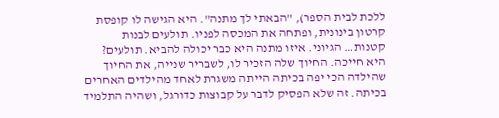ללכת לבית הספר), "הבאתי לך מתנה". היא הגישה לו קופסת קרטון בינונית, ופתחה את המכסה לפניו. תולעים לבנות קטנות… הגיוני. איזו מתנה היא כבר יכולה להביא. תולעים? היא חייכה. החיוך שלה הזכיר לו, לשבריר שנייה, את החיוך שהילדה הכי יפה בכיתה הייתה משגרת לאחד מהילדים האחרים בכיתה. זה שלא הפסיק לדבר על קבוצות כדורגל, ושהיה התלמיד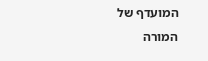המועדף של המורה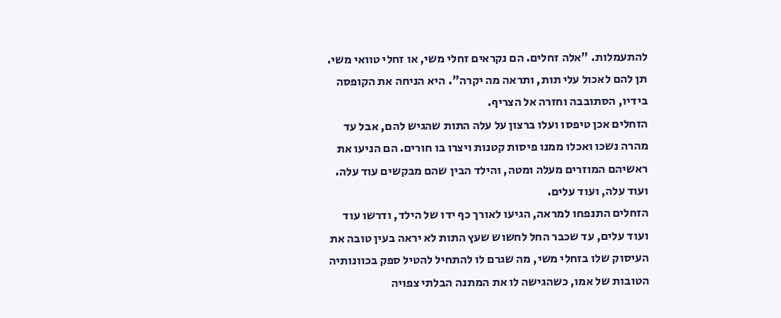להתעמלות. "אלה זחלים. הם נקראים זחלי משי, או זחלי טוואי משי. תן להם לאכול עלי תות, ותראה מה יקרה". היא הניחה את הקופסה בידיו, הסתובבה וחזרה אל הצריף.
הזחלים אכן טיפסו ועלו ברצון על עלה התות שהגיש להם, אבל עד מהרה נשכו ואכלו ממנו פיסות קטנות ויצרו בו חורים. הם הניעו את ראשיהם המוזרים מעלה ומטה, והילד הבין שהם מבקשים עוד עלה. ועוד עלה, ועוד עלים.
הזחלים התנפחו למראה, הגיעו לאורך כף ידו של הילד, ודרשו עוד ועוד עלים, עד שכבר החל לחשוש שעץ התות לא יראה בעין טובה את העיסוק שלו בזחלי משי, מה שגרם לו להתחיל להטיל ספק בכוונותיה הטובות של אמו, כשהגישה לו את המתנה הבלתי צפויה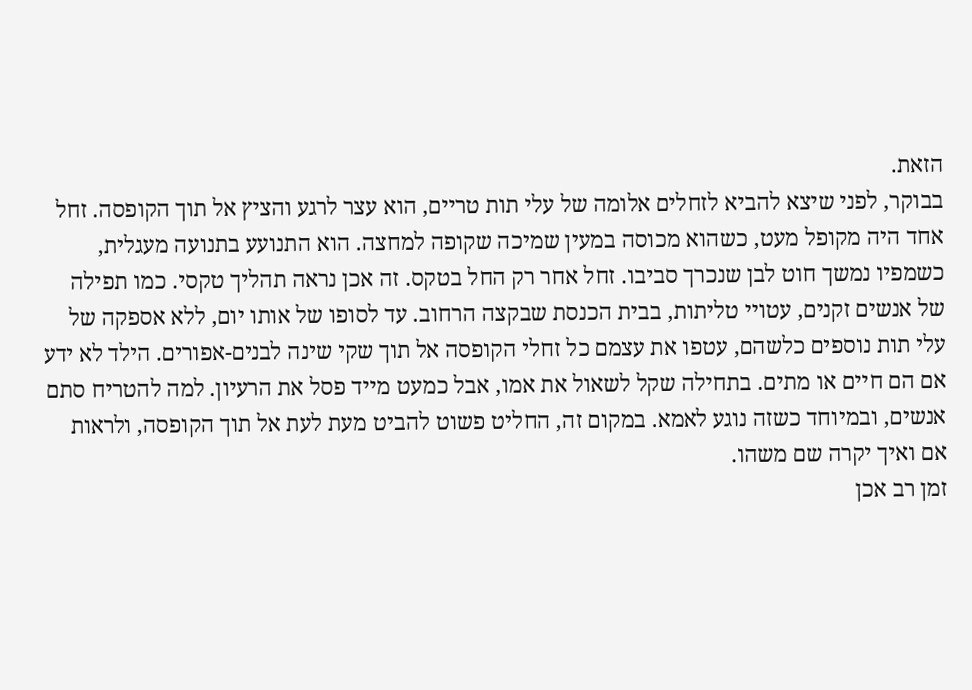הזאת.
בבוקר, לפני שיצא להביא לזחלים אלומה של עלי תות טריים, הוא עצר לרגע והציץ אל תוך הקופסה. זחל אחד היה מקופל מעט, כשהוא מכוסה במעין שמיכה שקופה למחצה. הוא התנועע בתנועה מעגלית, כשמפיו נמשך חוט לבן שנכרך סביבו. זחל אחר רק החל בטקס. זה אכן נראה תהליך טקסי. כמו תפילה של אנשים זקנים, עטויי טליתות, בבית הכנסת שבקצה הרחוב. עד לסופו של אותו יום, ללא אספקה של עלי תות נוספים כלשהם, עטפו את עצמם כל זחלי הקופסה אל תוך שקי שינה לבנים-אפורים. הילד לא ידע אם הם חיים או מתים. בתחילה שקל לשאול את אמו, אבל כמעט מייד פסל את הרעיון. למה להטריח סתם אנשים, ובמיוחד כשזה נוגע לאמא. במקום זה, החליט פשוט להביט מעת לעת אל תוך הקופסה, ולראות אם ואיך יקרה שם משהו.
זמן רב אכן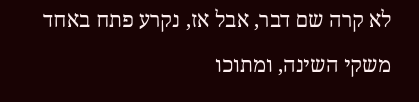לא קרה שם דבר, אבל אז, נקרע פתח באחד משקי השינה, ומתוכו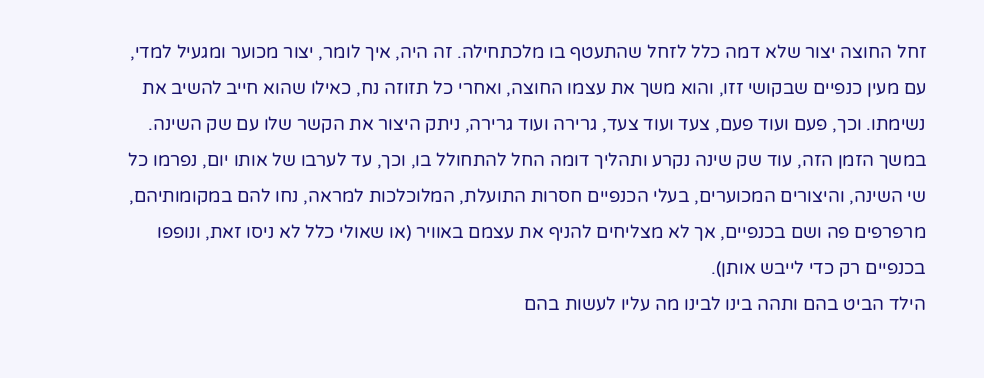זחל החוצה יצור שלא דמה כלל לזחל שהתעטף בו מלכתחילה. זה היה, איך לומר, יצור מכוער ומגעיל למדי, עם מעין כנפיים שבקושי זזו, והוא משך את עצמו החוצה, ואחרי כל תזוזה נח, כאילו שהוא חייב להשיב את נשימתו. וכך, פעם ועוד פעם, צעד ועוד צעד, גרירה ועוד גרירה, ניתק היצור את הקשר שלו עם שק השינה. במשך הזמן הזה, עוד שק שינה נקרע ותהליך דומה החל להתחולל בו, וכך, עד לערבו של אותו יום, נפרמו כל שי השינה, והיצורים המכוערים, בעלי הכנפיים חסרות התועלת, המלוכלכות למראה, נחו להם במקומותיהם, מרפרפים פה ושם בכנפיים, אך לא מצליחים להניף את עצמם באוויר (או שאולי כלל לא ניסו זאת, ונופפו בכנפיים רק כדי לייבש אותן).
הילד הביט בהם ותהה בינו לבינו מה עליו לעשות בהם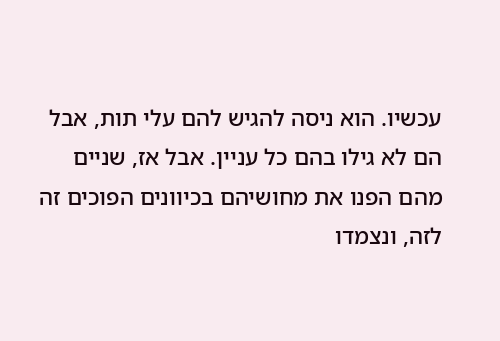עכשיו. הוא ניסה להגיש להם עלי תות, אבל הם לא גילו בהם כל עניין. אבל אז, שניים מהם הפנו את מחושיהם בכיוונים הפוכים זה לזה, ונצמדו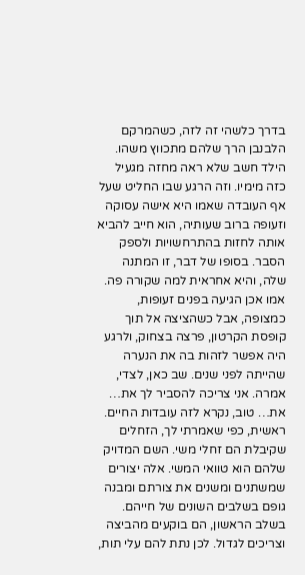בדרך כלשהי זה לזה, כשהמרקם הלבנבן הרך שלהם מתכווץ משהו. הילד חשב שלא ראה מחזה מגעיל כזה מימיו. וזה הרגע שבו החליט שעל אף העובדה שאמו היא אישה עסוקה וזעופה ברוב שעותיה, הוא חייב להביא אותה לחזות בהתרחשויות ולספק הסבר. בסופו של דבר, זו המתנה שלה, והיא אחראית למה שקורה פה.
אמו אכן הגיעה בפנים זעופות, כמצופה, אבל כשהציצה אל תוך קופסת הקרטון, פרצה בצחוק, ולרגע היה אפשר לזהות בה את הנערה שהייתה לפני שנים. שב כאן, לצדי, אמרה. אני צריכה להסביר לך את… את… טוב, נקרא לזה עובדות החיים. ראשית, כפי שאמרתי לך, הזחלים שקיבלת הם זחלי משי. השם המדויק שלהם הוא טוואי המשי. אלה יצורים שמשתנים ומשנים את צורתם ומבנה גופם בשלבים השונים של חייהם. בשלב הראשון, הם בוקעים מהביצה וצריכים לגדול. לכן נתת להם עלי תות,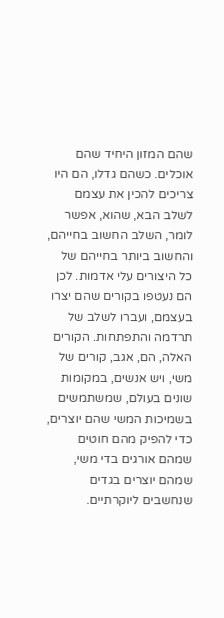שהם המזון היחיד שהם אוכלים. כשהם גדלו, הם היו צריכים להכין את עצמם לשלב הבא, שהוא, אפשר לומר, השלב החשוב בחייהם, והחשוב ביותר בחייהם של כל היצורים עלי אדמות. לכן הם נעטפו בקורים שהם יצרו בעצמם, ועברו לשלב של תרדמה והתפתחות. הקורים האלה, הם, אגב, קורים של משי, ויש אנשים, במקומות שונים בעולם, שמשתמשים בשמיכות המשי שהם יוצרים, כדי להפיק מהם חוטים שמהם אורגים בדי משי, שמהם יוצרים בגדים שנחשבים ליוקרתיים.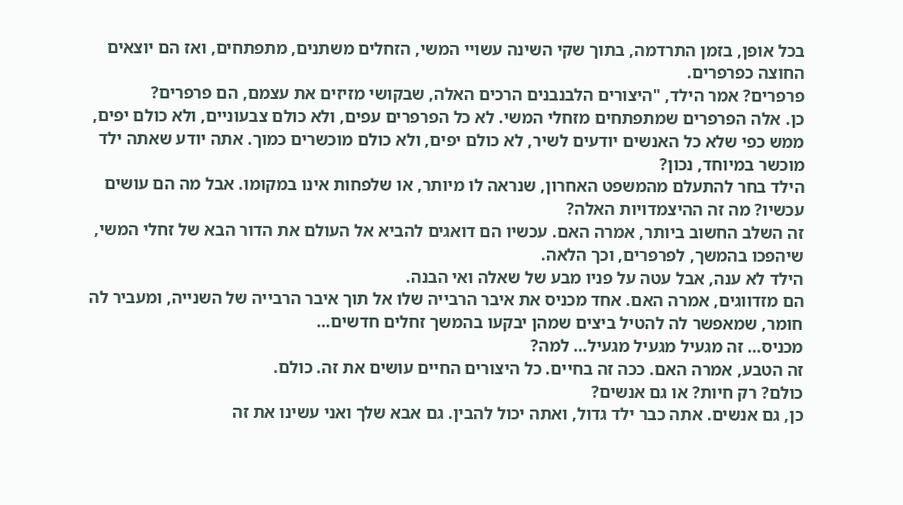בכל אופן, בזמן התרדמה, בתוך שקי השינה עשויי המשי, הזחלים משתנים, מתפתחים, ואז הם יוצאים החוצה כפרפרים.
פרפרים? אמר הילד, "היצורים הלבנבנים הרכים האלה, שבקושי מזיזים את עצמם, הם פרפרים?
כן. אלה הפרפרים שמתפתחים מזחלי המשי. לא כל הפרפרים עפים, ולא כולם צבעוניים, ולא כולם יפים, ממש כפי שלא כל האנשים יודעים לשיר, לא כולם יפים, ולא כולם מוכשרים כמוך. אתה יודע שאתה ילד מוכשר במיוחד, נכון?
הילד בחר להתעלם מהמשפט האחרון, שנראה לו מיותר, או שלפחות אינו במקומו. אבל מה הם עושים עכשיו? מה זה ההיצמדויות האלה?
זה השלב החשוב ביותר, אמרה האם. עכשיו הם דואגים להביא אל העולם את הדור הבא של זחלי המשי, שיהפכו בהמשך, לפרפרים, וכך הלאה.
הילד לא ענה, אבל עטה על פניו מבע של שאלה ואי הבנה.
הם מזדווגים, אמרה האם. אחד מכניס את איבר הרבייה שלו אל תוך איבר הרבייה של השנייה, ומעביר לה חומר, שמאפשר לה להטיל ביצים שמהן יבקעו בהמשך זחלים חדשים…
מכניס… זה מגעיל מגעיל מגעיל… למה?
זה הטבע, אמרה האם. ככה זה בחיים. כל היצורים החיים עושים את זה. כולם.
כולם? רק חיות? או גם אנשים?
כן, גם אנשים. אתה כבר ילד גדול, ואתה יכול להבין. גם אבא שלך ואני עשינו את זה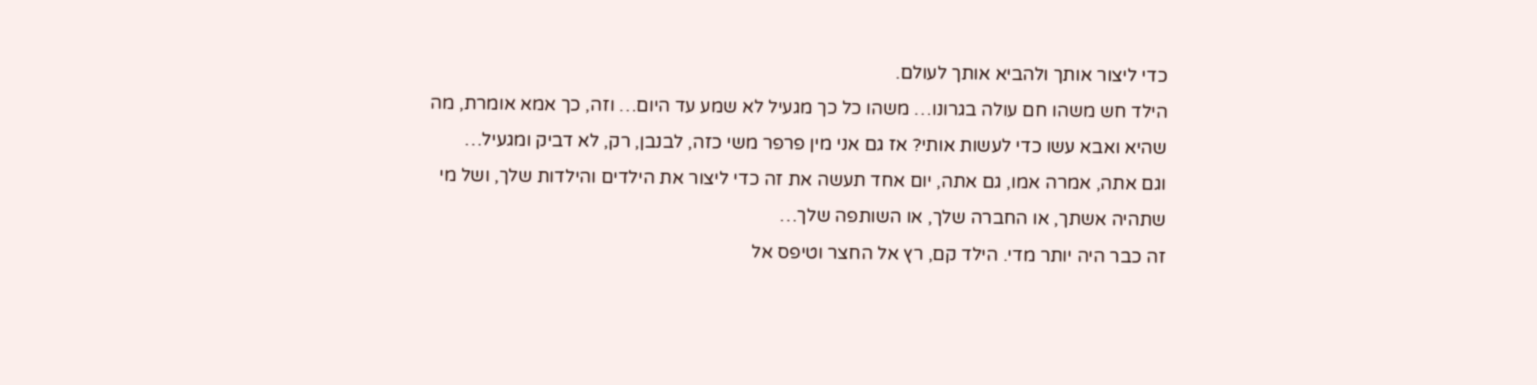כדי ליצור אותך ולהביא אותך לעולם.
הילד חש משהו חם עולה בגרונו… משהו כל כך מגעיל לא שמע עד היום… וזה, כך אמא אומרת, מה שהיא ואבא עשו כדי לעשות אותי? אז גם אני מין פרפר משי כזה, לבנבן, רק, לא דביק ומגעיל…
וגם אתה, אמרה אמו, גם אתה, יום אחד תעשה את זה כדי ליצור את הילדים והילדות שלך, ושל מי שתהיה אשתך, או החברה שלך, או השותפה שלך…
זה כבר היה יותר מדי. הילד קם, רץ אל החצר וטיפס אל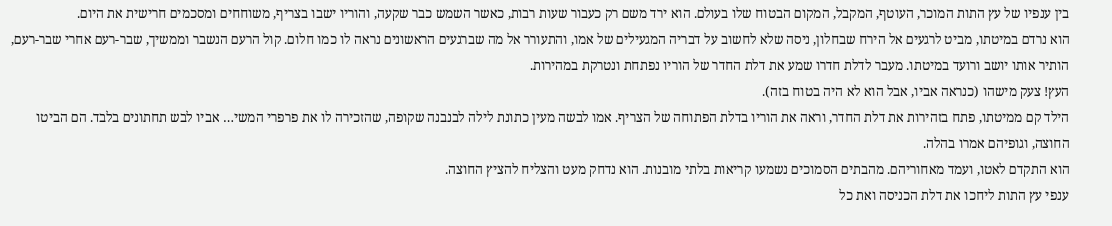בין ענפיו של עץ התות המוכר, העוטף, המקבל, המקום הבטוח שלו בעולם. הוא ירד משם רק כעבור שעות רבות, כאשר השמש כבר שקעה, והוריו ישבו בצריף, משוחחים ומסכמים חרישית את היום.
הוא נרדם במיטתו, מביט לרגעים אל הירח שבחלון, ניסה שלא לחשוב על דבריה המגעילים של אמו, והתעורר אל מה שברגעים הראשונים נראה לו כמו חלום. קול הרעם הנשבר וממשיך, שבר-רעם אחרי שבר-רעם, הותיר אותו יושב ורועד במיטתו. מעבר לדלת חדרו שמע את דלת החדר של הוריו נפתחת ונטרקת במהירות.
העץ! צעק מישהו (כנראה אביו, אבל הוא לא היה בטוח בזה).
הילד קם ממיטתו, פתח בזהירות את דלת החדר, וראה את הוריו בדלת הפתוחה של הצריף. אמו לבשה מעין כתונת לילה לבנבנה שקופה, שהזכירה לו את פרפרי המשי… אביו לבש תחתונים בלבד. הם הביטו החוצה, וגופיהם אמרו בהלה.
הוא התקדם לאטו, ועמד מאחוריהם. מהבתים הסמוכים נשמעו קריאות בלתי מובנות. הוא נדחק מעט והצליח להציץ החוצה.
ענפי עץ התות ליחכו את דלת הכניסה ואת כל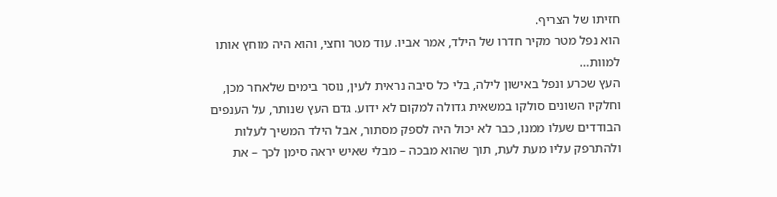חזיתו של הצריף.
הוא נפל מטר מקיר חדרו של הילד, אמר אביו. עוד מטר וחצי, והוא היה מוחץ אותו למוות…
העץ שכרע ונפל באישון לילה, בלי כל סיבה נראית לעין, נוסר בימים שלאחר מכן, וחלקיו השונים סולקו במשאית גדולה למקום לא ידוע. גדם העץ שנותר, על הענפים הבודדים שעלו ממנו, כבר לא יכול היה לספק מסתור, אבל הילד המשיך לעלות ולהתרפק עליו מעת לעת, תוך שהוא מבכה – מבלי שאיש יראה סימן לכך – את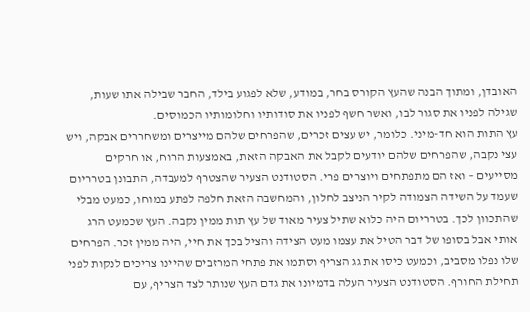האובדן, ומתוך הבנה שהעץ הקורס בחר, במודע, שלא לפגוע בילד, החבר שבילה אתו שעות, שגילה לפניו את סגור לבו, ואשר חשף לפניו את סודותיו וחלומותיו הכמוסים.
עץ התות הוא חד-מיני. כלומר, יש עצים זכרים, שהפרחים שלהם מייצרים ומשחררים אבקה, ויש עצי נקבה, שהפרחים שלהם יודעים לקבל את האבקה הזאת, באמצעות הרוח, או חרקים מסייעים – ואז הם מתפתחים ויוצרים פרי. הסטודנט הצעיר שהצטרף למעבדה, התבונן בטרריום שעמד על השידה הצמודה לקיר הניצב לחלון, והמחשבה הזאת חלפה לפתע במוחו, כמעט מבלי שהתכוון לכך. בטרריום היה כלוא שתיל צעיר מאוד של עץ תות ממין נקבה. העץ שכמעט הרג אותי אבל בסופו של דבר הטיל את עצמו מעט הצידה והציל בכך את חיי, היה ממין זכר. הפרחים שלו נפלו מסביב, וכמעט כיסו את גג הצריף וסתמו את פתחי המרזבים שהיינו צריכים לנקות לפני תחילת החורף. הסטודנט הצעיר העלה בדמיונו את גדם העץ שנותר לצד הצריף, עם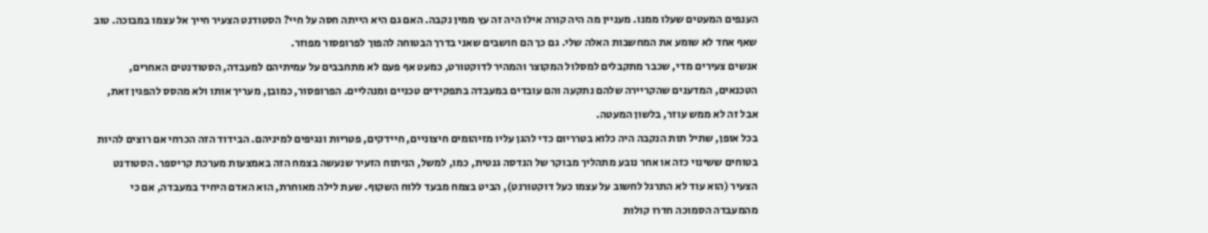הענפים המעטים שעלו ממנו. מעניין מה היה קורה אילו היה זה עץ ממין נקבה. האם גם היא הייתה חסה על חיי? הסטודנט הצעיר חייך אל עצמו במבוכה. טוב שאף אחד לא שומע את המחשבות האלה שלי. גם כך הם חושבים שאני בדרך הבטוחה להפוך לפרופסור מפוזר.
אנשים צעירים מדי, שכבר מתקבלים למסלול המקוצר והמהיר לדוקטורט, כמעט אף פעם לא מתחבבים על עמיתיהם למעבדה, הסטודנטים האחרים, הטכנאים, המדענים שהקריירה שלהם נתקעה והם עובדים במעבדה בתפקידים טכניים ומנהליים. הפרופסור, כמובן, מעריך אותו ולא מהסס להפגין זאת, אבל זה לא ממש עוזר, בלשון המעטה.
בכל אופן, שתיל תות הנקבה היה כלוא בטרריום כדי להגן עליו מזיהומים חיצוניים, חיידקים, פטריות ונגיפים למיניהם. הבידוד הזה הכרחי אם רוצים להיות בטוחים ששינוי כזה או אחר נובע מתהליך מבוקר של הנדסה גנטית, כמו, למשל, הניתוח הזעיר שנעשה בצמח הזה באמצעות מערכת קריספר. הסטודנט הצעיר (הוא עוד לא התרגל לחשוב על עצמו כעל דוקטורנט), הביט בצמח מבעד ללוח השקוף. שעת לילה מאוחרת, הוא האדם היחיד במעבדה, אם כי מהמעבדה הסמוכה חדרו קולות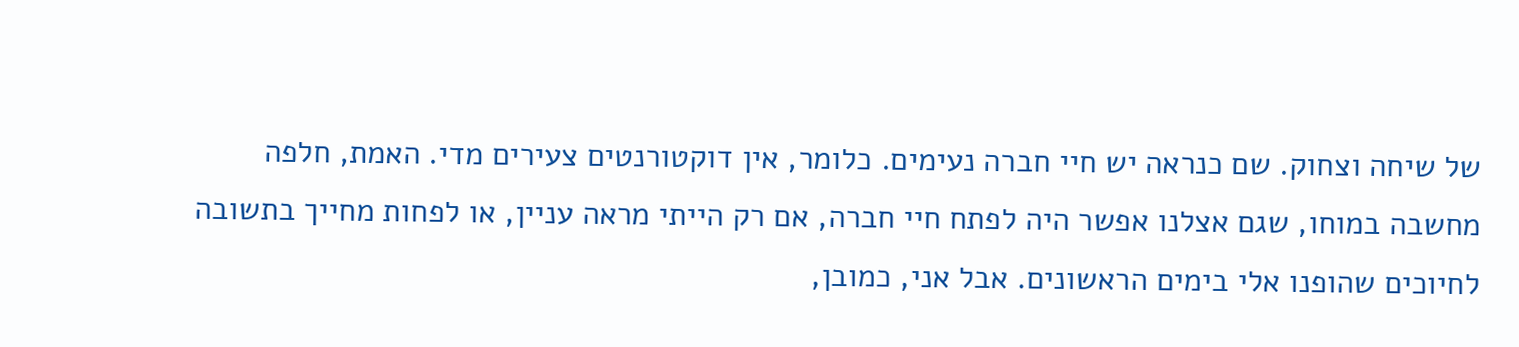של שיחה וצחוק. שם כנראה יש חיי חברה נעימים. כלומר, אין דוקטורנטים צעירים מדי. האמת, חלפה מחשבה במוחו, שגם אצלנו אפשר היה לפתח חיי חברה, אם רק הייתי מראה עניין, או לפחות מחייך בתשובה לחיוכים שהופנו אלי בימים הראשונים. אבל אני, כמובן,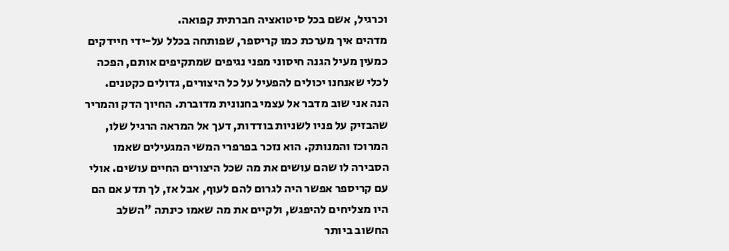וכרגיל, אשם בכל סיטואציה חברתית קפואה.
מדהים איך מערכת כמו קריספר, שפותחה בכלל על-ידי חיידקים כמעין מעיל הגנה חיסוני מפני נגיפים שמתקיפים אותם, הפכה לכלי שאנחנו יכולים להפעיל על כל היצורים, גדולים כקטנים. הנה אני שוב מדבר אל עצמי בחנונית מדוברת. החיוך הדק והמריר שהבזיק על פניו לשניות בודדות, דעך אל המראה הרגיל שלו, המרוכז והמנותק. הוא נזכר בפרפרי המשי המגעילים שאמו הסבירה לו שהם עושים את מה שכל היצורים החיים עושים. אולי עם קריספר אפשר היה לגרום להם לעוף, אבל אז, לך תדע אם הם היו מצליחים להיפגש, ולקיים את מה שאמו כינתה "השלב החשוב ביותר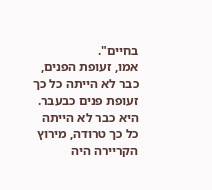בחיים".
אמו, זעופת הפנים, כבר לא הייתה כל כך זעופת פנים כבעבר. היא כבר לא הייתה כל כך טרודה, מירוץ הקריירה היה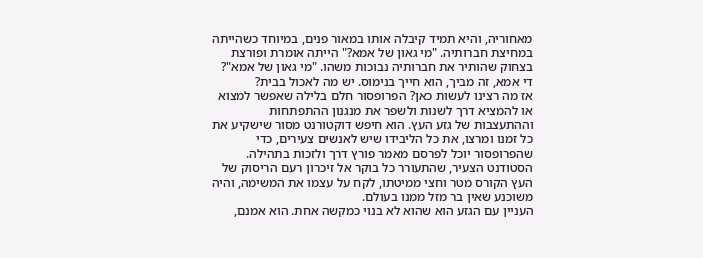מאחוריה, והיא תמיד קיבלה אותו במאור פנים, במיוחד כשהייתה במחיצת חברותיה. "מי גאון של אמא?" הייתה אומרת ופורצת בצחוק שהותיר את חברותיה נבוכות משהו. "מי גאון של אמא"? די אמא, זה מביך, הוא חייך בנימוס. יש מה לאכול בבית?
אז מה רצינו לעשות כאן? הפרופסור חלם בלילה שאפשר למצוא או להמציא דרך לשנות ולשפר את מנגנון ההתפתחות וההתעצבות של גזע העץ. הוא חיפש דוקטורנט מסור שישקיע את כל זמנו ומרצו, את כל הליבידו שיש לאנשים צעירים, כדי שהפרופסור יוכל לפרסם מאמר פורץ דרך ולזכות בתהילה. הסטודנט הצעיר, שהתעורר כל בוקר אל זיכרון רעם הריסוק של העץ הקורס מטר וחצי ממיטתו, לקח על עצמו את המשימה, והיה משוכנע שאין בר מזל ממנו בעולם.
העניין עם הגזע הוא שהוא לא בנוי כמקשה אחת. הוא אמנם,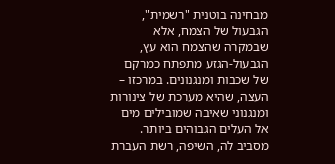מבחינה בוטנית "רשמית", הגבעול של הצמח, אלא שבמקרה שהצמח הוא עץ, הגבעול-הגזע מתפתח כמרקם של שכבות ומנגנונים. במרכזו – העצה, שהיא מערכת של צינורות ומנגנוני שאיבה שמובילים מים אל העלים הגבוהים ביותר. מסביב לה, השיפה, רשת העברת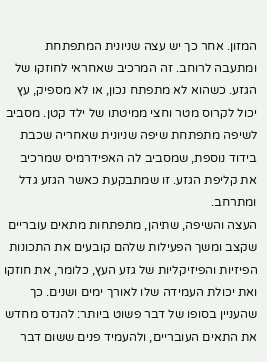המזון. אחר כך יש עצה שניונית המתפתחת ומתעבה לרוחב. זה המרכיב שאחראי לחוזקו של הגזע. כשהוא לא מתפתח נכון, או לא מספיק, עץ יכול לקרוס מטר וחצי ממיטתו של ילד קטן. מסביב לשיפה מתפתחת שיפה שניונית שאחריה שכבת בידוד נוספת, שמסביב לה האפידרמיס שמרכיב את קליפת הגזע. זו שמתבקעת כאשר הגזע גדל ומתרחב.
העצה והשיפה, שתיהן, מתפתחות מתאים עובריים שקצב ומשך הפעילות שלהם קובעים את התכונות הפיזיות והפיזיקליות של גזע העץ, כלומר, את חוזקו ואת יכולת העמידה שלו לאורך ימים ושנים. כך שהעניין בסופו של דבר פשוט ביותר: להנדס מחדש את התאים העובריים, ולהעמיד פנים ששום דבר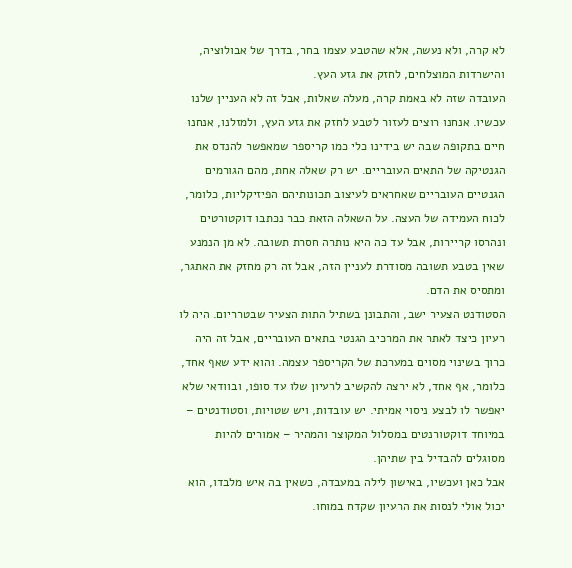לא קרה, ולא נעשה, אלא שהטבע עצמו בחר, בדרך של אבולוציה, והישרדות המוצלחים, לחזק את גזע העץ.
העובדה שזה לא באמת קרה, מעלה שאלות, אבל זה לא העניין שלנו עכשיו. אנחנו רוצים לעזור לטבע לחזק את גזע העץ, ולמזלנו, אנחנו חיים בתקופה שבה יש בידינו כלי כמו קריספר שמאפשר להנדס את הגנטיקה של התאים העובריים. יש רק שאלה אחת, מהם הגורמים הגנטיים העובריים שאחראים לעיצוב תכונותיהם הפיזיקליות, כלומר, לכוח העמידה של העצה. על השאלה הזאת כבר נכתבו דוקטורטים ונהרסו קריירות, אבל עד כה היא נותרה חסרת תשובה. לא מן הנמנע שאין בטבע תשובה מסודרת לעניין הזה, אבל זה רק מחזק את האתגר, ומתסיס את הדם.
הסטודנט הצעיר ישב, והתבונן בשתיל התות הצעיר שבטרריום. היה לו רעיון כיצד לאתר את המרכיב הגנטי בתאים העובריים, אבל זה היה כרוך בשינוי מסוים במערכת של הקריספר עצמה. והוא ידע שאף אחד, כלומר, אף אחד, לא ירצה להקשיב לרעיון שלו עד סופו, ובוודאי שלא יאפשר לו לבצע ניסוי אמיתי. יש עובדות, ויש שטויות, וסטודנטים – במיוחד דוקטורנטים במסלול המקוצר והמהיר – אמורים להיות מסוגלים להבדיל בין שתיהן.
אבל כאן ועכשיו, באישון לילה במעבדה, כשאין בה איש מלבדו, הוא יכול אולי לנסות את הרעיון שקדח במוחו.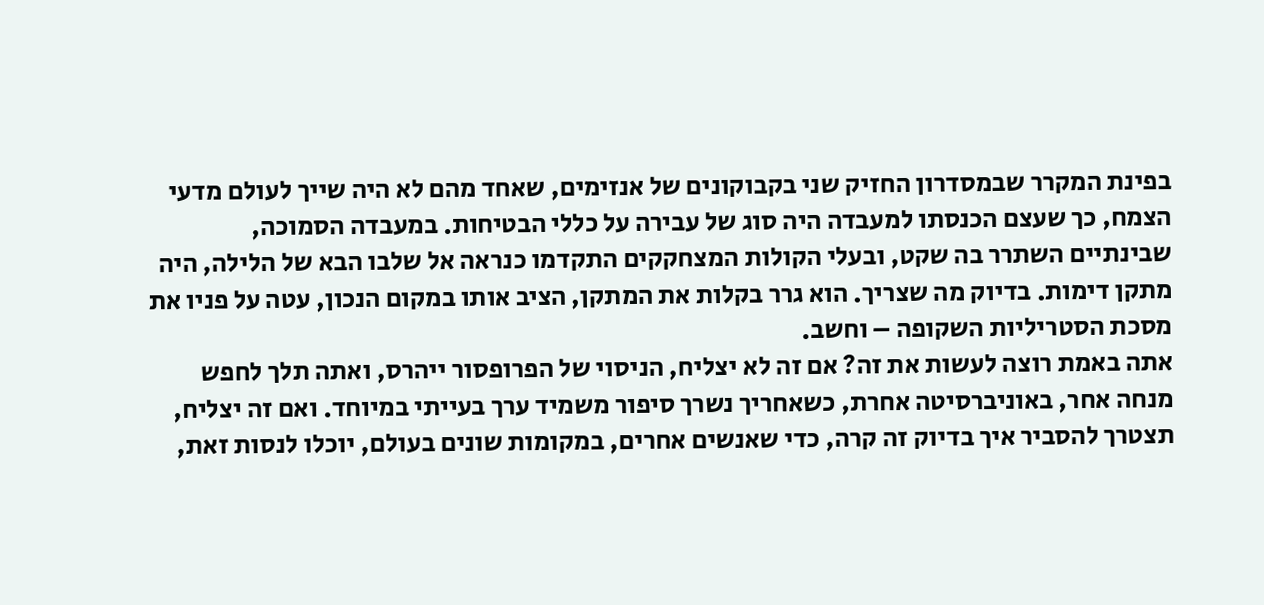בפינת המקרר שבמסדרון החזיק שני בקבוקונים של אנזימים, שאחד מהם לא היה שייך לעולם מדעי הצמח, כך שעצם הכנסתו למעבדה היה סוג של עבירה על כללי הבטיחות. במעבדה הסמוכה, שבינתיים השתרר בה שקט, ובעלי הקולות המצחקקים התקדמו כנראה אל שלבו הבא של הלילה, היה מתקן דימות. בדיוק מה שצריך. הוא גרר בקלות את המתקן, הציב אותו במקום הנכון, עטה על פניו את מסכת הסטריליות השקופה – וחשב.
אתה באמת רוצה לעשות את זה? אם זה לא יצליח, הניסוי של הפרופסור ייהרס, ואתה תלך לחפש מנחה אחר, באוניברסיטה אחרת, כשאחריך נשרך סיפור משמיד ערך בעייתי במיוחד. ואם זה יצליח, תצטרך להסביר איך בדיוק זה קרה, כדי שאנשים אחרים, במקומות שונים בעולם, יוכלו לנסות זאת,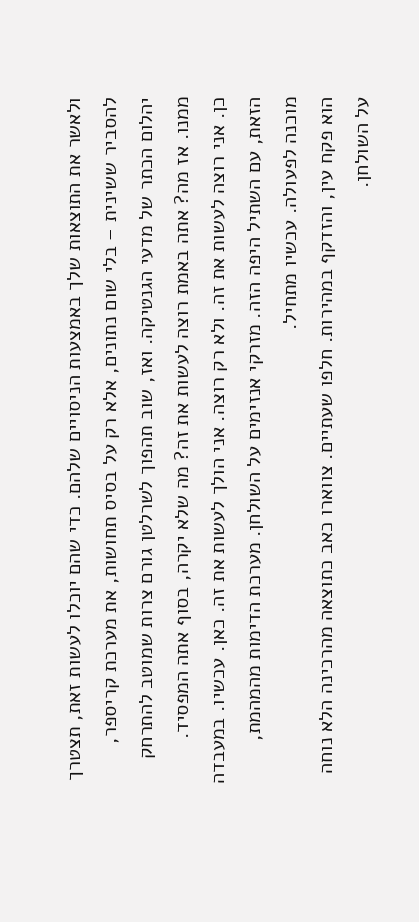ולאשר את התוצאות שלך באמצעות הניסויים שלהם. כדי שהם יוכלו לעשות זאת, תצטרך להסביר ששינית – בלי שום נתונים, אלא רק על בסיס תחושות, את מערכת קריספר, יהלום הכתר של מדעי הגנטיקה. ואז, שוב תהפוך לשרלטן גורם צרות שמוטב להתרחק ממנו. אז מה? אתה באמת רוצה לעשות את זה? מה שלא יקרה, בסוף אתה המפסיד.
כן. אני רוצה לעשות את זה. ולא רק רוצה. אני הולך לעשות את זה. כאן. עכשיו. במעבדה הזאת, עם השתיל היפה הזה. מזרקי אנזימים על השולחן. מערכת הדימות מהמהמת, מוכנה לפעולה. עכשיו מתחיל.
הוא פקח עין, והזדקף במהירות. חלפו שעתיים. צווארו כאב כתוצאה מהרכינה הלא נוחה על השולחן.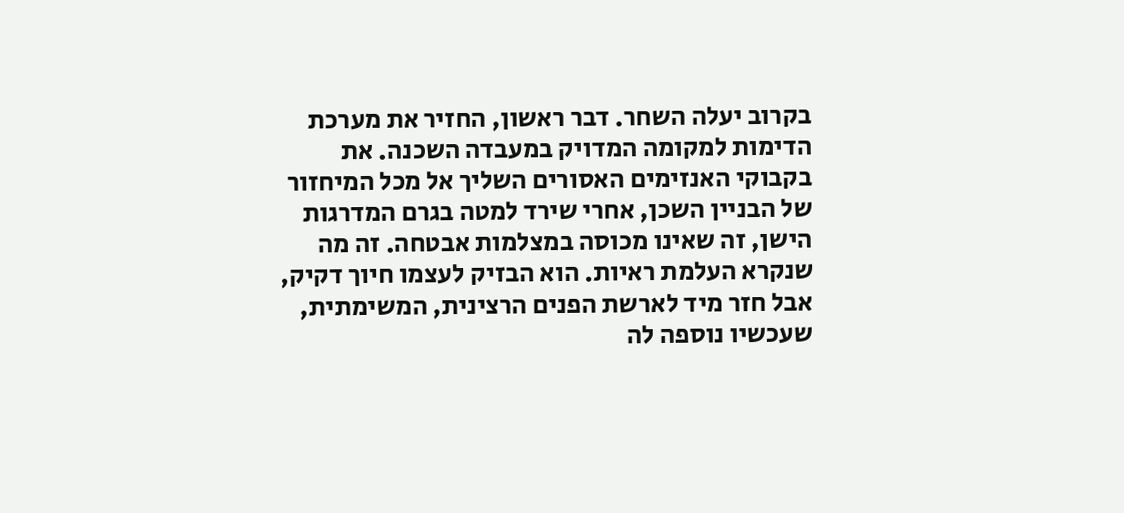בקרוב יעלה השחר. דבר ראשון, החזיר את מערכת הדימות למקומה המדויק במעבדה השכנה. את בקבוקי האנזימים האסורים השליך אל מכל המיחזור של הבניין השכן, אחרי שירד למטה בגרם המדרגות הישן, זה שאינו מכוסה במצלמות אבטחה. זה מה שנקרא העלמת ראיות. הוא הבזיק לעצמו חיוך דקיק, אבל חזר מיד לארשת הפנים הרצינית, המשימתית, שעכשיו נוספה לה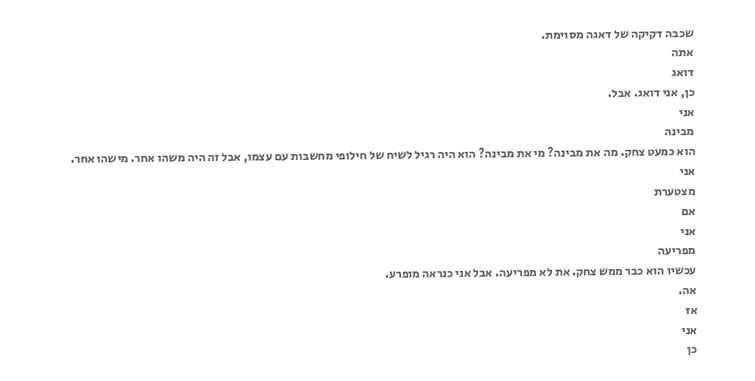שכבה דקיקה של דאגה מסוימת.
אתה
דואג
כן, אני דואג. אבל.
אני
מבינה
הוא כמעט צחק. מה את מבינה? מי את מבינה? הוא היה רגיל לשיח של חילופי מחשבות עם עצמו, אבל זה היה משהו אחר. מישהו אחר.
אני
מצטערת
אם
אני
מפריעה
עכשיו הוא כבר ממש צחק. את לא מפריעה. אבל אני כנראה מופרע.
אה.
אז
אני
כן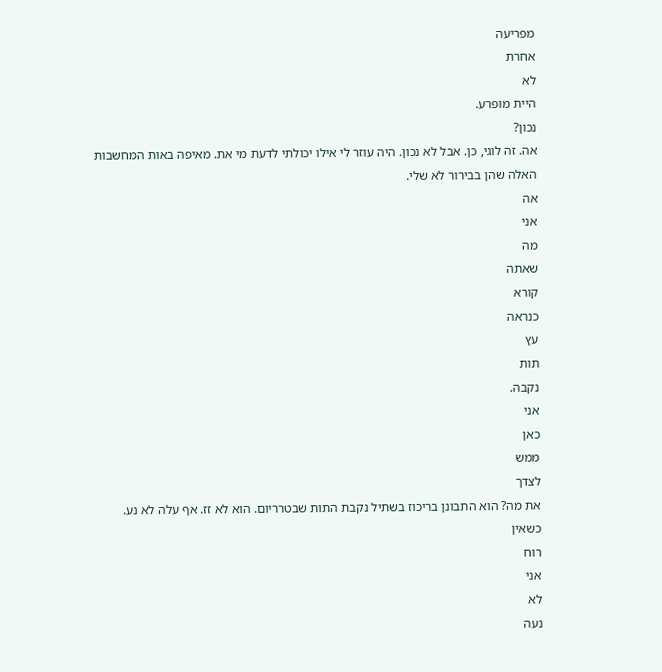מפריעה
אחרת
לא
היית מופרע.
נכון?
אה. זה לוגי, כן. אבל לא נכון. היה עוזר לי אילו יכולתי לדעת מי את. מאיפה באות המחשבות האלה שהן בבירור לא שלי.
אה
אני
מה
שאתה
קורא
כנראה
עץ
תות
נקבה.
אני
כאן
ממש
לצדך
את מה? הוא התבונן בריכוז בשתיל נקבת התות שבטרריום. הוא לא זז. אף עלה לא נע.
כשאין
רוח
אני
לא
נעה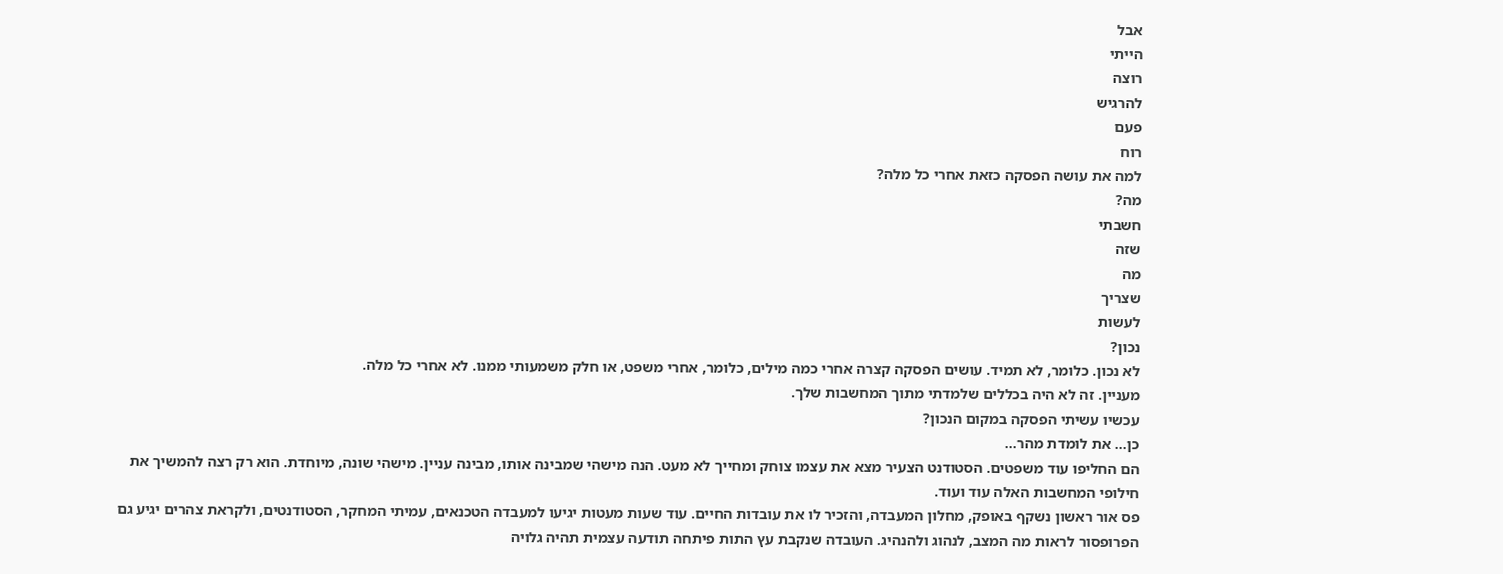אבל
הייתי
רוצה
להרגיש
פעם
רוח
למה את עושה הפסקה כזאת אחרי כל מלה?
מה?
חשבתי
שזה
מה
שצריך
לעשות
נכון?
לא נכון. כלומר, לא תמיד. עושים הפסקה קצרה אחרי כמה מילים, כלומר, אחרי משפט, או חלק משמעותי ממנו. לא אחרי כל מלה.
מעניין. זה לא היה בכללים שלמדתי מתוך המחשבות שלך.
עכשיו עשיתי הפסקה במקום הנכון?
כן… את לומדת מהר…
הם החליפו עוד משפטים. הסטודנט הצעיר מצא את עצמו צוחק ומחייך לא מעט. הנה מישהי שמבינה אותו, מבינה עניין. מישהי שונה, מיוחדת. הוא רק רצה להמשיך את חילופי המחשבות האלה עוד ועוד.
פס אור ראשון נשקף באופק, מחלון המעבדה, והזכיר לו את עובדות החיים. עוד שעות מעטות יגיעו למעבדה הטכנאים, עמיתי המחקר, הסטודנטים, ולקראת צהרים יגיע גם הפרופסור לראות מה המצב, לנהוג ולהנהיג. העובדה שנקבת עץ התות פיתחה תודעה עצמית תהיה גלויה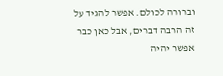וברורה לכולם. אפשר להגיד על זה הרבה דברים, אבל כאן כבר אפשר יהיה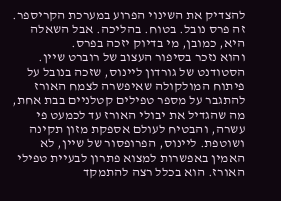להצדיק את השינוי הפרוע במערכת הקריספר. זה פרס נובל. בטוח. בהליכה. אבל השאלה היא, כמובן, מי בדיוק יזכה בפרס.
והוא נזכר בסיפור העצוב של רוברט שיין. הסטודנט של גורדון ליינוס, שזכה בנובל על פיתוח המולקולה שאיפשרה לצמח האורז להתגבר על מספר טפילים קטלניים בבת אחת, מה שהגדיל את יבולי האורז עד לכמעט פי עשרה, והבטיח לעולם אספקת מזון תקינה ושוטפת. ליינוס, הפרופסור של שיין, לא האמין באפשרות למצוא פתרון לבעיית טפילי האורז. הוא בכלל רצה להתמקד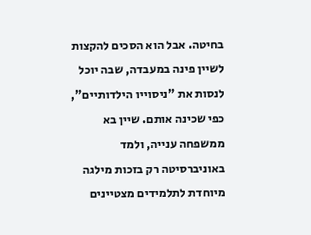בחיטה. אבל הוא הסכים להקצות לשיין פינה במעבדה, שבה יוכל לנסות את "ניסוייו הילדותיים", כפי שכינה אותם. שיין בא ממשפחה ענייה, ולמד באוניברסיטה רק בזכות מילגה מיוחדת לתלמידים מצטיינים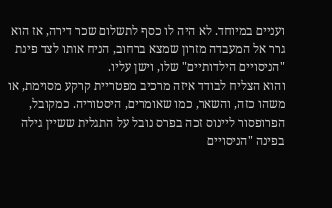ועניים במיוחד. לא היה לו כסף לתשלום שכר דירה, אז הוא גרר אל המעבדה מזרון שמצא ברחוב, הניח אותו לצד פינת "הניסויים הילדותיים" שלו, וישן עליו.
והוא הצליח לבודד איזה מרכיב מפטריית קרקע מסוימת, או משהו כזה, והשאר, כמו שאומרים, היסטוריה. כמקובל, הפרופסור ליינוס זכה בפרס נובל על התגלית ששיין גילה בפינה "הניסויים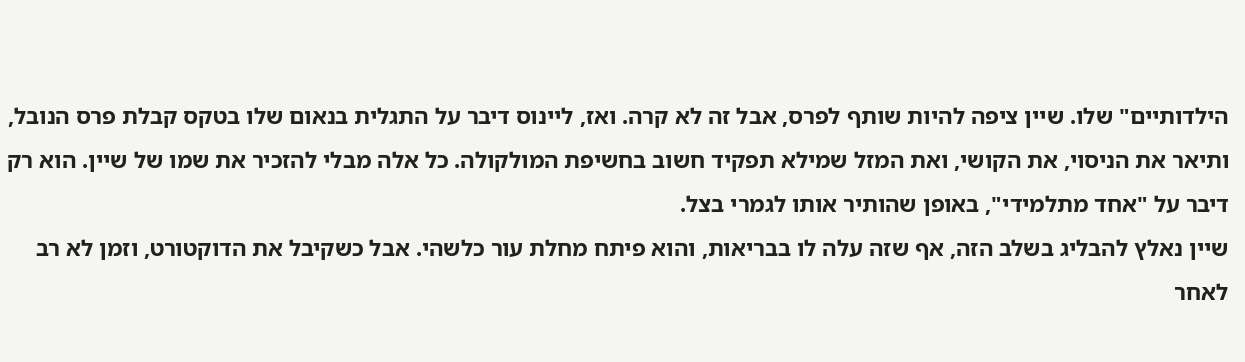הילדותיים" שלו. שיין ציפה להיות שותף לפרס, אבל זה לא קרה. ואז, ליינוס דיבר על התגלית בנאום שלו בטקס קבלת פרס הנובל, ותיאר את הניסוי, את הקושי, ואת המזל שמילא תפקיד חשוב בחשיפת המולקולה. כל אלה מבלי להזכיר את שמו של שיין. הוא רק דיבר על "אחד מתלמידי", באופן שהותיר אותו לגמרי בצל.
שיין נאלץ להבליג בשלב הזה, אף שזה עלה לו בבריאות, והוא פיתח מחלת עור כלשהי. אבל כשקיבל את הדוקטורט, וזמן לא רב לאחר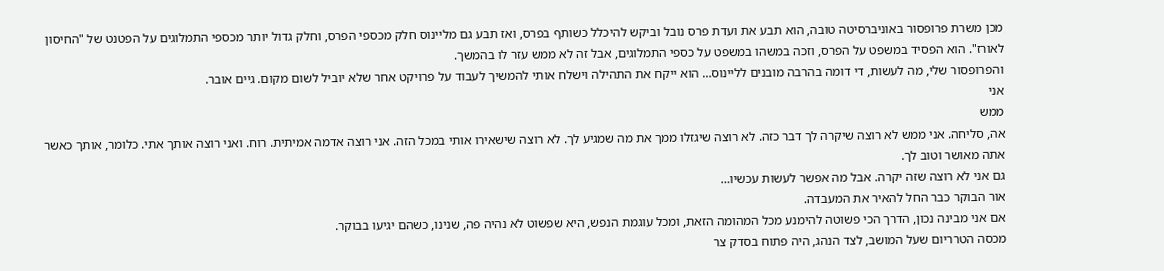מכן משרת פרופסור באוניברסיטה טובה, הוא תבע את ועדת פרס נובל וביקש להיכלל כשותף בפרס, ואז תבע גם מליינוס חלק מכספי הפרס, וחלק גדול יותר מכספי התמלוגים על הפטנט של "החיסון לאורז". הוא הפסיד במשפט על הפרס, וזכה במשהו במשפט על כספי התמלוגים, אבל זה לא ממש עזר לו בהמשך.
והפרופסור שלי, מה לעשות, די דומה בהרבה מובנים לליינוס… הוא ייקח את התהילה וישלח אותי להמשיך לעבוד על פרויקט אחר שלא יוביל לשום מקום. גיים אובר.
אני
ממש
אה, סליחה. אני ממש לא רוצה שיקרה לך דבר כזה. לא רוצה שיגזלו ממך את מה שמגיע לך. לא רוצה שישאירו אותי במכל הזה. אני רוצה אדמה אמיתית. רוח. ואני רוצה אותך אתי. כלומר, אותך כאשר אתה מאושר וטוב לך.
גם אני לא רוצה שזה יקרה. אבל מה אפשר לעשות עכשיו…
אור הבוקר כבר החל להאיר את המעבדה.
אם אני מבינה נכון, הדרך הכי פשוטה להימנע מכל המהומה הזאת, ומכל עוגמת הנפש, היא שפשוט לא נהיה פה, שנינו, כשהם יגיעו בבוקר.
מכסה הטרריום שעל המושב, לצד הנהג, היה פתוח בסדק צר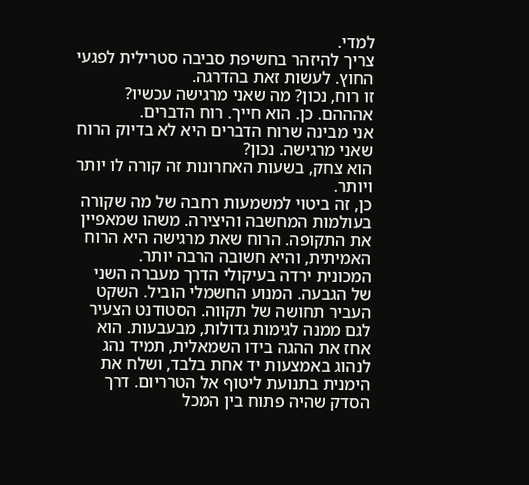למדי.
צריך להיזהר בחשיפת סביבה סטרילית לפגעי החוץ. לעשות זאת בהדרגה.
זו רוח, נכון? מה שאני מרגישה עכשיו?
אהההם. כן. הוא חייך. רוח הדברים.
אני מבינה שרוח הדברים היא לא בדיוק הרוח שאני מרגישה. נכון?
הוא צחק, בשעות האחרונות זה קורה לו יותר ויותר.
כן, זה ביטוי למשמעות רחבה של מה שקורה בעולמות המחשבה והיצירה. משהו שמאפיין את התקופה. הרוח שאת מרגישה היא הרוח האמיתית, והיא חשובה הרבה יותר.
המכונית ירדה בעיקולי הדרך מעברה השני של הגבעה. המנוע החשמלי הוביל. השקט העביר תחושה של תקווה. הסטודנט הצעיר לגם ממנה לגימות גדולות, מבעבעות. הוא אחז את ההגה בידו השמאלית, תמיד נהג לנהוג באמצעות יד אחת בלבד, ושלח את הימנית בתנועת ליטוף אל הטרריום. דרך הסדק שהיה פתוח בין המכל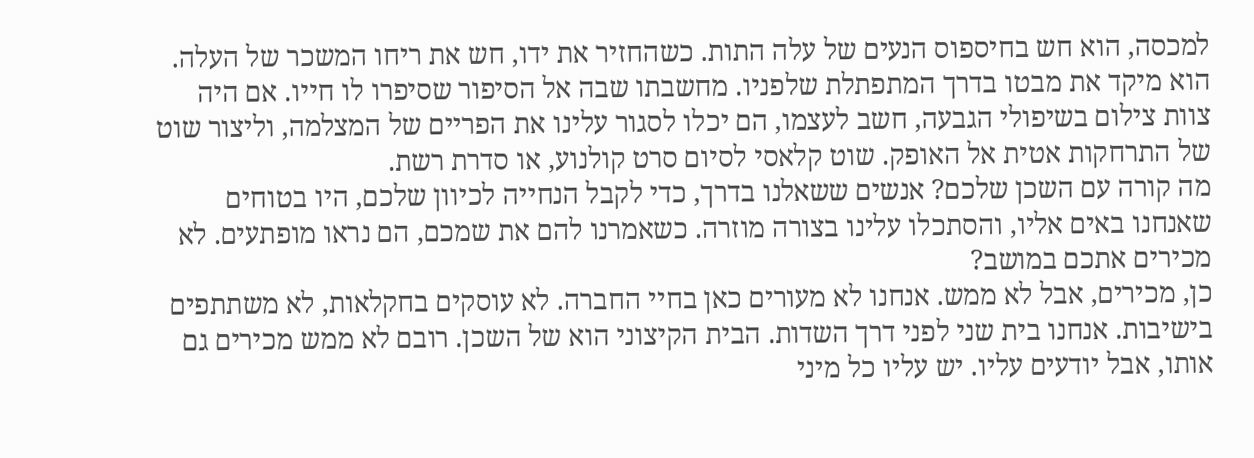למכסה, הוא חש בחיספוס הנעים של עלה התות. כשהחזיר את ידו, חש את ריחו המשכר של העלה.
הוא מיקד את מבטו בדרך המתפתלת שלפניו. מחשבתו שבה אל הסיפור שסיפרו לו חייו. אם היה צוות צילום בשיפולי הגבעה, חשב לעצמו, הם יכלו לסגור עלינו את הפריים של המצלמה, וליצור שוט של התרחקות אטית אל האופק. שוט קלאסי לסיום סרט קולנוע, או סדרת רשת.
מה קורה עם השכן שלכם? אנשים ששאלנו בדרך, כדי לקבל הנחייה לכיוון שלכם, היו בטוחים שאנחנו באים אליו, והסתכלו עלינו בצורה מוזרה. כשאמרנו להם את שמכם, הם נראו מופתעים. לא מכירים אתכם במושב?
כן, מכירים, אבל לא ממש. אנחנו לא מעורים כאן בחיי החברה. לא עוסקים בחקלאות, לא משתתפים בישיבות. אנחנו בית שני לפני דרך השדות. הבית הקיצוני הוא של השכן. רובם לא ממש מכירים גם אותו, אבל יודעים עליו. יש עליו כל מיני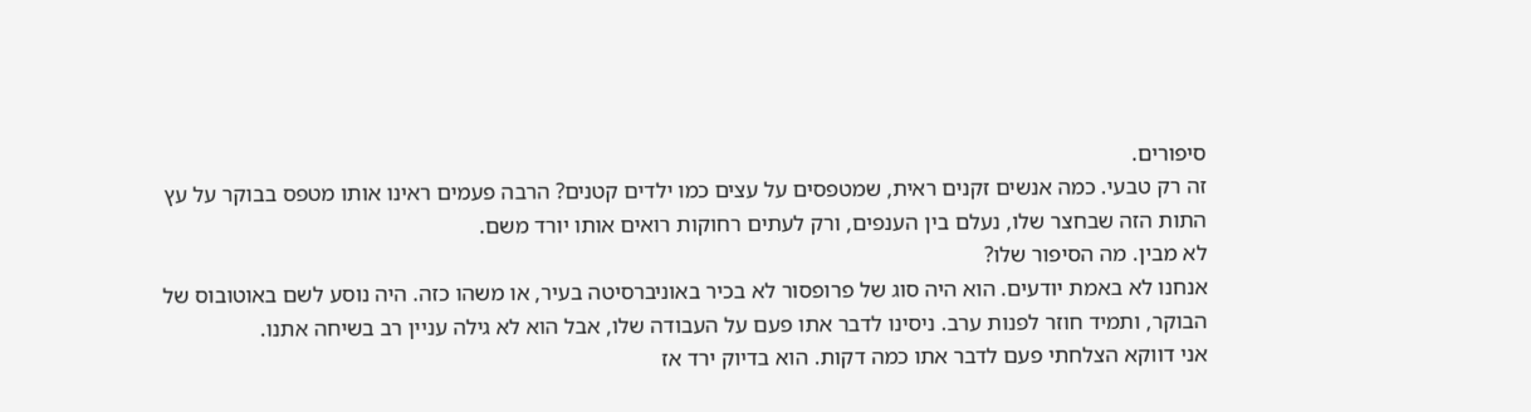סיפורים.
זה רק טבעי. כמה אנשים זקנים ראית, שמטפסים על עצים כמו ילדים קטנים? הרבה פעמים ראינו אותו מטפס בבוקר על עץ התות הזה שבחצר שלו, נעלם בין הענפים, ורק לעתים רחוקות רואים אותו יורד משם.
לא מבין. מה הסיפור שלו?
אנחנו לא באמת יודעים. הוא היה סוג של פרופסור לא בכיר באוניברסיטה בעיר, או משהו כזה. היה נוסע לשם באוטובוס של הבוקר, ותמיד חוזר לפנות ערב. ניסינו לדבר אתו פעם על העבודה שלו, אבל הוא לא גילה עניין רב בשיחה אתנו.
אני דווקא הצלחתי פעם לדבר אתו כמה דקות. הוא בדיוק ירד אז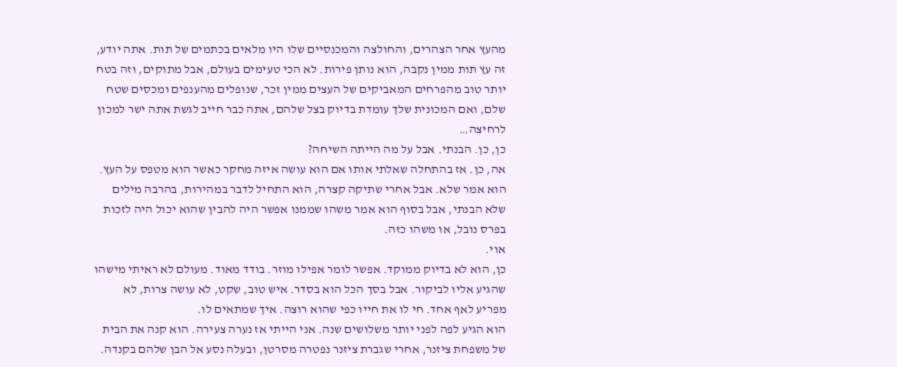מהעץ אחר הצהרים, והחולצה והמכנסיים שלו היו מלאים בכתמים של תות. אתה יודע, זה עץ תות ממין נקבה, הוא נותן פירות. לא הכי טעימים בעולם, אבל מתוקים, וזה בטח יותר טוב מהפרחים המאביקים של העצים ממין זכר, שנופלים מהענפים ומכסים שטח שלם, ואם המכונית שלך עומדת בדיוק בצל שלהם, אתה כבר חייב לגשת אתה ישר למכון לרחיצה…
כן, כן. הבנתי. אבל על מה הייתה השיחה?
אה, כן. אז בהתחלה שאלתי אותו אם הוא עושה איזה מחקר כאשר הוא מטפס על העץ. הוא אמר שלא. אבל אחרי שתיקה קצרה, הוא התחיל לדבר במהירות, בהרבה מילים שלא הבנתי, אבל בסוף הוא אמר משהו שממנו אפשר היה להבין שהוא יכול היה לזכות בפרס נובל, או משהו כזה.
אוי.
כן, הוא לא בדיוק ממוקד. אפשר לומר אפילו מוזר. בודד מאוד. מעולם לא ראיתי מישהו שהגיע אליו לביקור. אבל בסך הכל הוא בסדר. איש טוב, שקט, לא עושה צרות, לא מפריע לאף אחד. חי לו את חייו כפי שהוא רוצה. איך שמתאים לו.
הוא הגיע לפה לפני יותר משלושים שנה. אני הייתי אז נערה צעירה. הוא קנה את הבית של משפחת ציזנר, אחרי שגברת ציזנר נפטרה מסרטן, ובעלה נסע אל הבן שלהם בקנדה.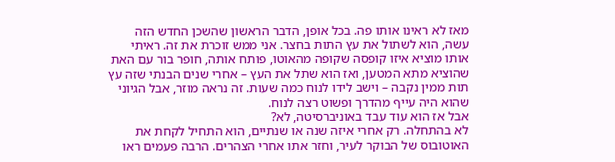מאז לא ראינו אותו פה. בכל אופן, הדבר הראשון שהשכן החדש הזה עשה, הוא לשתול את עץ התות בחצר. אני ממש זוכרת את זה. ראיתי אותו מוציא איזו קופסה שקופה מהאוטו, פותח אותה, חופר בור עם האת שהוציא מתא המטען, ואז הוא שתל את העץ – אחרי שנים הבנתי שזה עץ תות ממין נקבה – וישב לידו לנוח כמה שעות. זה נראה מוזר, אבל הגיוני שהוא היה עייף מהדרך ופשוט רצה לנוח.
אבל אז הוא עוד עבד באוניברסיטה, לא?
לא בהתחלה. רק אחרי איזה שנה או שנתיים, הוא התחיל לקחת את האוטובוס של הבוקר לעיר, וחזר אתו אחרי הצהרים. הרבה פעמים ראו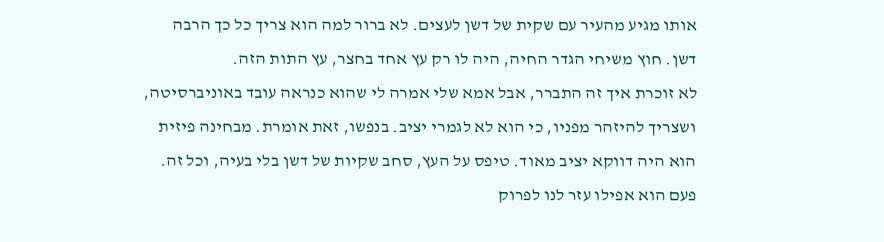אותו מגיע מהעיר עם שקית של דשן לעצים. לא ברור למה הוא צריך כל כך הרבה דשן. חוץ משיחי הגדר החיה, היה לו רק עץ אחד בחצר, עץ התות הזה.
לא זוכרת איך זה התברר, אבל אמא שלי אמרה לי שהוא כנראה עובד באוניברסיטה, ושצריך להיזהר מפניו, כי הוא לא לגמרי יציב. בנפשו, זאת אומרת. מבחינה פיזית הוא היה דווקא יציב מאוד. טיפס על העץ, סחב שקיות של דשן בלי בעיה, וכל זה. פעם הוא אפילו עזר לנו לפרוק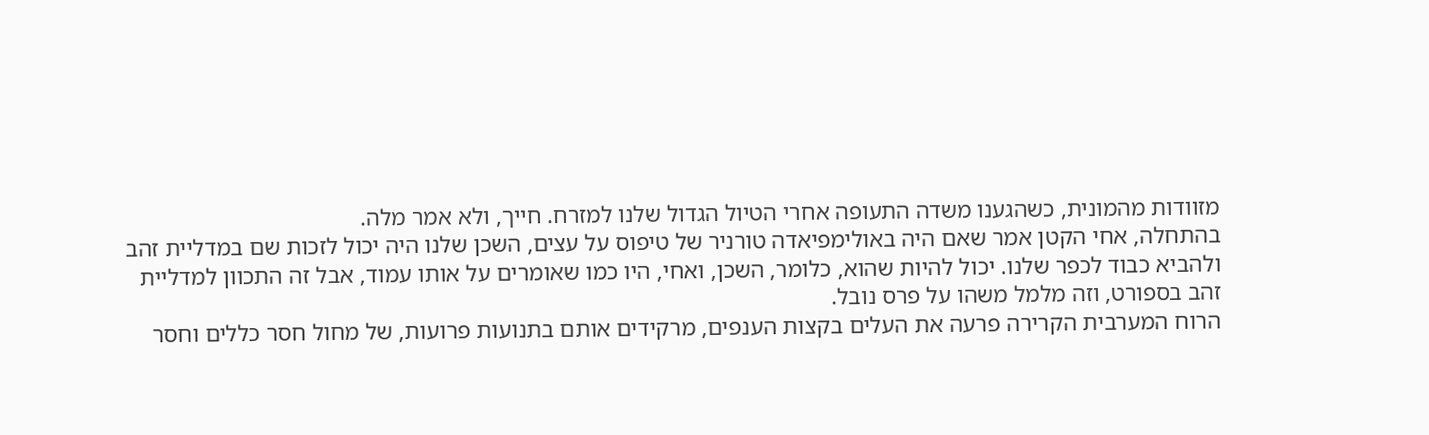מזוודות מהמונית, כשהגענו משדה התעופה אחרי הטיול הגדול שלנו למזרח. חייך, ולא אמר מלה.
בהתחלה, אחי הקטן אמר שאם היה באולימפיאדה טורניר של טיפוס על עצים, השכן שלנו היה יכול לזכות שם במדליית זהב ולהביא כבוד לכפר שלנו. יכול להיות שהוא, כלומר, השכן, ואחי, היו כמו שאומרים על אותו עמוד, אבל זה התכוון למדליית זהב בספורט, וזה מלמל משהו על פרס נובל.
הרוח המערבית הקרירה פרעה את העלים בקצות הענפים, מרקידים אותם בתנועות פרועות, של מחול חסר כללים וחסר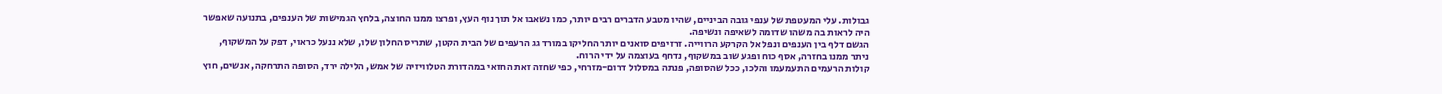גבולות. עלי המעטפת של ענפי גובה הביניים, שהיו מטבע הדברים רבים יותר, כמו נשאבו אל תוך נוף העץ, ופרצו ממנו החוצה, בלחץ הגמישות של הענפים, בתנועה שאפשר היה לראות בה משהו שדומה לשאיפה ונשיפה.
הגשם דלף בין הענפים ונפל אל הקרקע הרווייה. זרזיפים סואנים יותר החליקו במורד גג הרעפים של הבית הקטן, שתריס החלון שלו, שלא ננעל כראוי, דפק על המשקוף, ניתר ממנו בחזרה, אסף כוח ופגע שוב במשקוף, נדחף בעוצמה על ידי הרוח.
קולות הרעמים התעמעמו והלכו, ככל שהסופה, פנתה במסלול דרום-מזרחי, כפי שחזה זאת החזאי במהדורת הטלוויזיה של אמש, הלילה ירד, הסופה התרחקה, אנשים, חוץ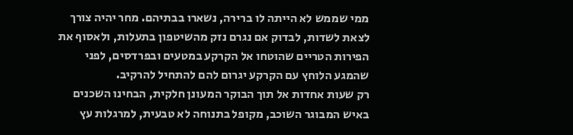ממי שממש לא הייתה לו ברירה, נשארו בבתיהם. מחר יהיה צורך לצאת לשדות, לבדוק אם נגרם נזק מהשיטפון בתעלות, ולאסוף את הפירות הטריים שהוטחו אל הקרקע במטעים ובפרדסים, לפני שהמגע הלוחץ עם הקרקע יגרום להם להתחיל להרקיב.
רק שעות אחדות אל תוך הבוקר המעונן חלקית, הבחינו השכנים באיש המבוגר השוכב, מקופל בתנוחה לא טבעית, למרגלות עץ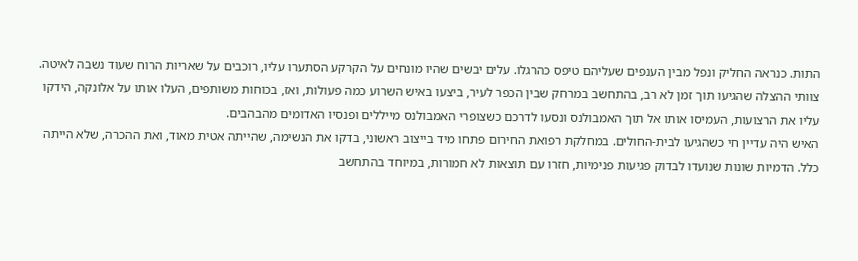התות. כנראה החליק ונפל מבין הענפים שעליהם טיפס כהרגלו. עלים יבשים שהיו מונחים על הקרקע הסתערו עליו, רוכבים על שאריות הרוח שעוד נשבה לאיטה.
צוותי ההצלה שהגיעו תוך זמן לא רב, בהתחשב במרחק שבין הכפר לעיר, ביצעו באיש השרוע כמה פעולות, ואז, בכוחות משותפים, העלו אותו על אלונקה, הידקו עליו את הרצועות, העמיסו אותו אל תוך האמבולנס ונסעו לדרכם כשצופרי האמבולנס מייללים ופנסיו האדומים מהבהבים.
האיש היה עדיין חי כשהגיעו לבית-החולים. במחלקת רפואת החירום פתחו מיד בייצוב ראשוני, בדקו את הנשימה, שהייתה אטית מאוד, ואת ההכרה, שלא הייתה כלל. הדמיות שונות שנועדו לבדוק פגיעות פנימיות, חזרו עם תוצאות לא חמורות, במיוחד בהתחשב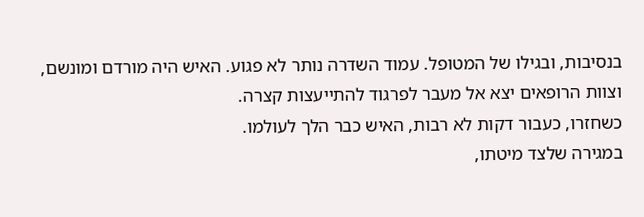בנסיבות, ובגילו של המטופל. עמוד השדרה נותר לא פגוע. האיש היה מורדם ומונשם, וצוות הרופאים יצא אל מעבר לפרגוד להתייעצות קצרה.
כשחזרו, כעבור דקות לא רבות, האיש כבר הלך לעולמו.
במגירה שלצד מיטתו,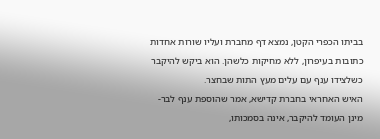בביתו הכפרי הקטן, נמצא דף מחברת ועליו שורות אחדות כתובות בעיפרון, ללא מחיקות כלשהן. הוא ביקש להיקבר כשלצידו ענף עם עלים מעץ התות שבחצר.
האיש האחראי בחברת קדישא, אמר שהוספת ענף לבר-מינן העומד להיקבר, אינה בסמכותו,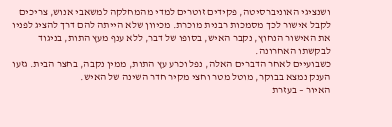ושנציגי האוניברסיטה, פקידים זוטרים למדי מהמחלקה למשאבי אנוש, צריכים לקבל אישור לכך מסמכות רבנית מוכרת. מכיוון שלא הייתה להם דרך להציג לפניו את האישור הנחוץ, נקבר האיש, בסופו של דבר, ללא ענף מעץ התות, בניגוד לבקשתו האחרונה.
כשבועיים לאחר הדברים האלה, נפל וכרע עץ התות, ממין נקבה, בחצר הבית. גזעו הענק נמצא בבוקר, מוטל מטר וחצי מקיר חדר השינה של האיש.
האיור – בעזרת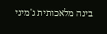בינה מלאכותית ג'מיני